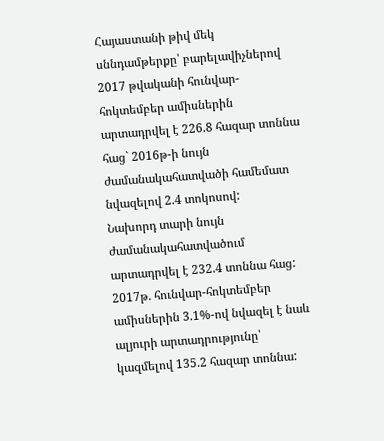Հայաստանի թիվ մեկ սննդամթերքը՝ բարելավիչներով
2017 թվականի հունվար-հոկտեմբեր ամիսներին արտադրվել է 226.8 հազար տոննա հաց` 2016թ-ի նույն ժամանակահատվածի համեմատ նվազելով 2.4 տոկոսով:
Նախորդ տարի նույն ժամանակահատվածում արտադրվել է 232.4 տոննա հաց:
2017թ. հունվար-հոկտեմբեր ամիսներին 3.1%-ով նվազել է նաև ալյուրի արտադրությունը՝ կազմելով 135.2 հազար տոննա: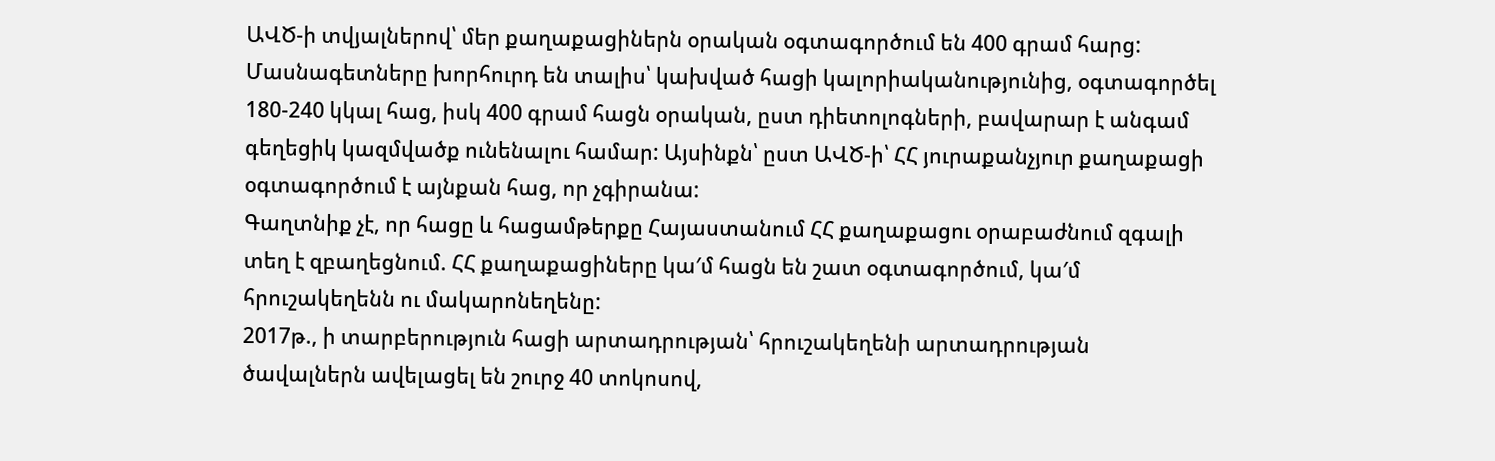ԱՎԾ-ի տվյալներով՝ մեր քաղաքացիներն օրական օգտագործում են 400 գրամ հարց:
Մասնագետները խորհուրդ են տալիս՝ կախված հացի կալորիականությունից, օգտագործել 180-240 կկալ հաց, իսկ 400 գրամ հացն օրական, ըստ դիետոլոգների, բավարար է անգամ գեղեցիկ կազմվածք ունենալու համար: Այսինքն՝ ըստ ԱՎԾ-ի՝ ՀՀ յուրաքանչյուր քաղաքացի օգտագործում է այնքան հաց, որ չգիրանա:
Գաղտնիք չէ, որ հացը և հացամթերքը Հայաստանում ՀՀ քաղաքացու օրաբաժնում զգալի տեղ է զբաղեցնում. ՀՀ քաղաքացիները կա′մ հացն են շատ օգտագործում, կա′մ հրուշակեղենն ու մակարոնեղենը:
2017թ., ի տարբերություն հացի արտադրության՝ հրուշակեղենի արտադրության ծավալներն ավելացել են շուրջ 40 տոկոսով,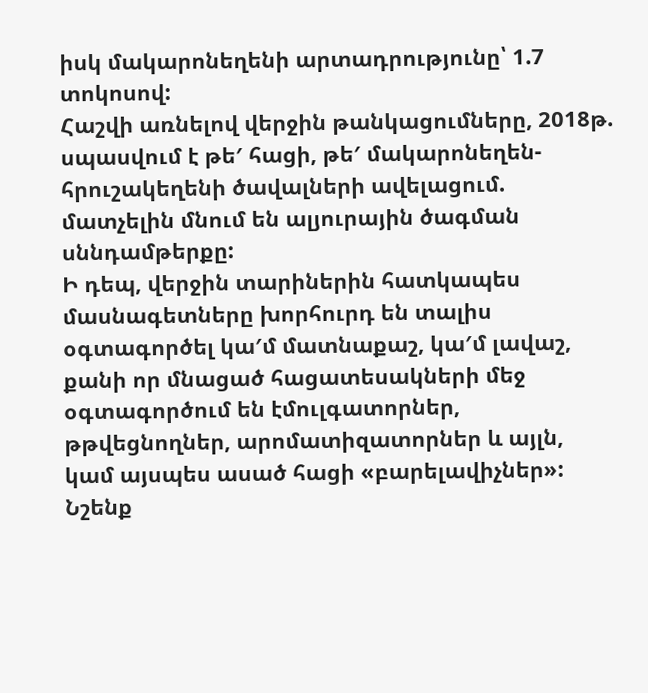իսկ մակարոնեղենի արտադրությունը՝ 1.7 տոկոսով:
Հաշվի առնելով վերջին թանկացումները, 2018թ. սպասվում է թե′ հացի, թե′ մակարոնեղեն-հրուշակեղենի ծավալների ավելացում. մատչելին մնում են ալյուրային ծագման սննդամթերքը:
Ի դեպ, վերջին տարիներին հատկապես մասնագետները խորհուրդ են տալիս օգտագործել կա′մ մատնաքաշ, կա′մ լավաշ, քանի որ մնացած հացատեսակների մեջ օգտագործում են էմուլգատորներ, թթվեցնողներ, արոմատիզատորներ և այլն, կամ այսպես ասած հացի «բարելավիչներ»:
Նշենք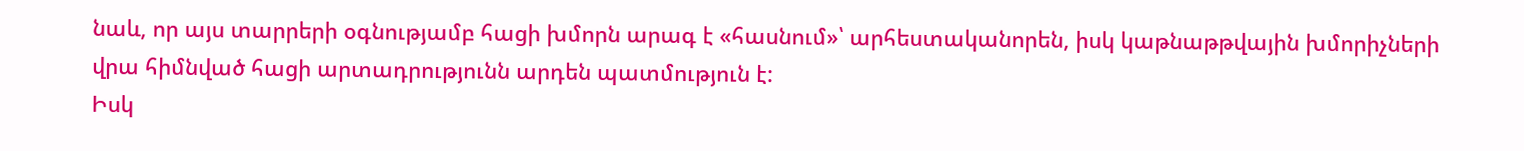նաև, որ այս տարրերի օգնությամբ հացի խմորն արագ է «հասնում»՝ արհեստականորեն, իսկ կաթնաթթվային խմորիչների վրա հիմնված հացի արտադրությունն արդեն պատմություն է:
Իսկ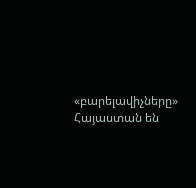«բարելավիչները» Հայաստան են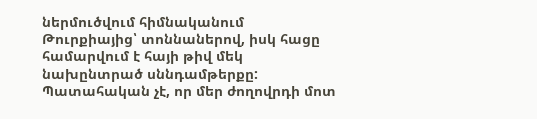ներմուծվում հիմնականում Թուրքիայից՝ տոննաներով, իսկ հացը համարվում է հայի թիվ մեկ նախընտրած սննդամթերքը: Պատահական չէ, որ մեր ժողովրդի մոտ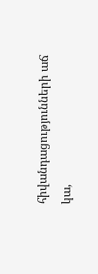հիվանդացությունների աճ կա,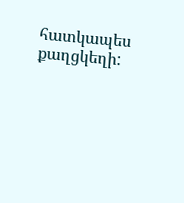հատկապես քաղցկեղի: